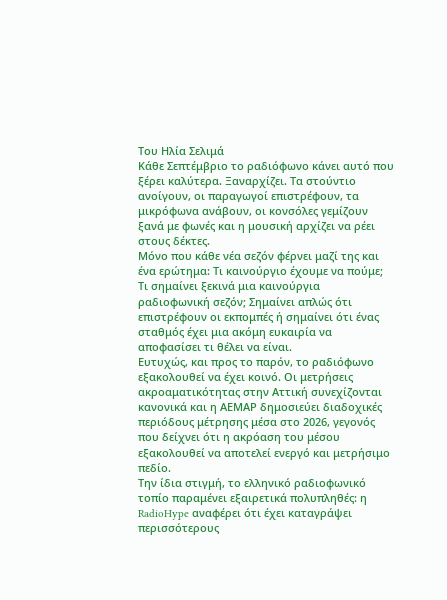Του Ηλία Σελιμά
Κάθε Σεπτέμβριο το ραδιόφωνο κάνει αυτό που ξέρει καλύτερα. Ξαναρχίζει. Τα στούντιο ανοίγουν, οι παραγωγοί επιστρέφουν, τα μικρόφωνα ανάβουν, οι κονσόλες γεμίζουν ξανά με φωνές και η μουσική αρχίζει να ρέει στους δέκτες.
Μόνο που κάθε νέα σεζόν φέρνει μαζί της και ένα ερώτημα: Τι καινούργιο έχουμε να πούμε;
Τι σημαίνει ξεκινά μια καινούργια ραδιοφωνική σεζόν; Σημαίνει απλώς ότι επιστρέφουν οι εκπομπές ή σημαίνει ότι ένας σταθμός έχει μια ακόμη ευκαιρία να αποφασίσει τι θέλει να είναι.
Ευτυχώς, και προς το παρόν, το ραδιόφωνο εξακολουθεί να έχει κοινό. Οι μετρήσεις ακροαματικότητας στην Αττική συνεχίζονται κανονικά και η ΑΕΜΑΡ δημοσιεύει διαδοχικές περιόδους μέτρησης μέσα στο 2026, γεγονός που δείχνει ότι η ακρόαση του μέσου εξακολουθεί να αποτελεί ενεργό και μετρήσιμο πεδίο.
Την ίδια στιγμή, το ελληνικό ραδιοφωνικό τοπίο παραμένει εξαιρετικά πολυπληθές: η RadioHype αναφέρει ότι έχει καταγράψει περισσότερους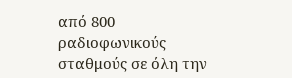από 800 ραδιοφωνικούς σταθμούς σε όλη την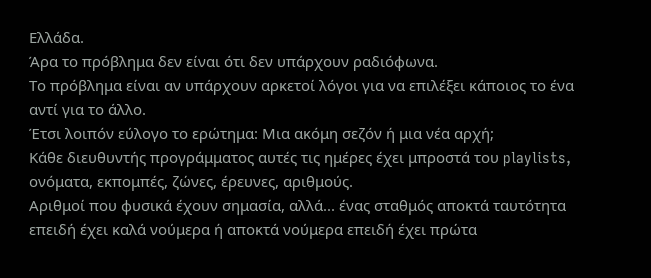Ελλάδα.
Άρα το πρόβλημα δεν είναι ότι δεν υπάρχουν ραδιόφωνα.
Το πρόβλημα είναι αν υπάρχουν αρκετοί λόγοι για να επιλέξει κάποιος το ένα αντί για το άλλο.
Έτσι λοιπόν εύλογο το ερώτημα: Μια ακόμη σεζόν ή μια νέα αρχή;
Κάθε διευθυντής προγράμματος αυτές τις ημέρες έχει μπροστά του playlists, ονόματα, εκπομπές, ζώνες, έρευνες, αριθμούς.
Αριθμοί που φυσικά έχουν σημασία, αλλά... ένας σταθμός αποκτά ταυτότητα επειδή έχει καλά νούμερα ή αποκτά νούμερα επειδή έχει πρώτα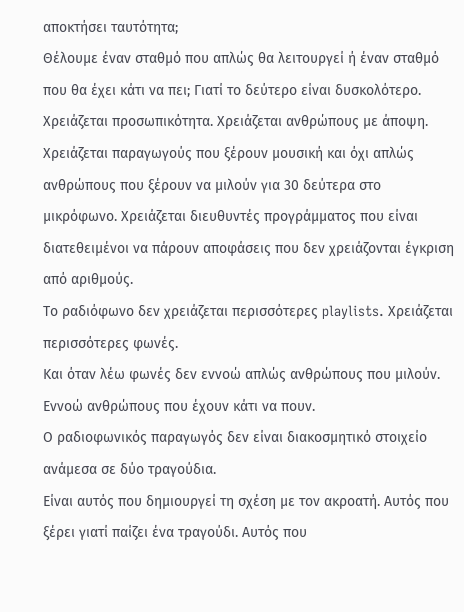αποκτήσει ταυτότητα;
Θέλουμε έναν σταθμό που απλώς θα λειτουργεί ή έναν σταθμό που θα έχει κάτι να πει; Γιατί το δεύτερο είναι δυσκολότερο.
Χρειάζεται προσωπικότητα. Χρειάζεται ανθρώπους με άποψη. Χρειάζεται παραγωγούς που ξέρουν μουσική και όχι απλώς ανθρώπους που ξέρουν να μιλούν για 30 δεύτερα στο μικρόφωνο. Χρειάζεται διευθυντές προγράμματος που είναι διατεθειμένοι να πάρουν αποφάσεις που δεν χρειάζονται έγκριση από αριθμούς.
Το ραδιόφωνο δεν χρειάζεται περισσότερες playlists. Χρειάζεται περισσότερες φωνές.
Και όταν λέω φωνές δεν εννοώ απλώς ανθρώπους που μιλούν. Εννοώ ανθρώπους που έχουν κάτι να πουν.
Ο ραδιοφωνικός παραγωγός δεν είναι διακοσμητικό στοιχείο ανάμεσα σε δύο τραγούδια.
Είναι αυτός που δημιουργεί τη σχέση με τον ακροατή. Αυτός που ξέρει γιατί παίζει ένα τραγούδι. Αυτός που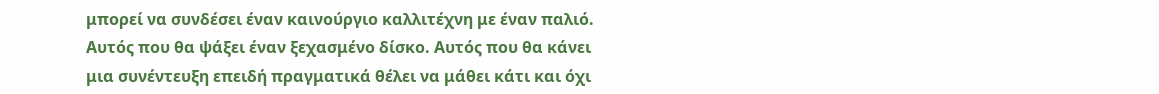μπορεί να συνδέσει έναν καινούργιο καλλιτέχνη με έναν παλιό. Αυτός που θα ψάξει έναν ξεχασμένο δίσκο. Αυτός που θα κάνει μια συνέντευξη επειδή πραγματικά θέλει να μάθει κάτι και όχι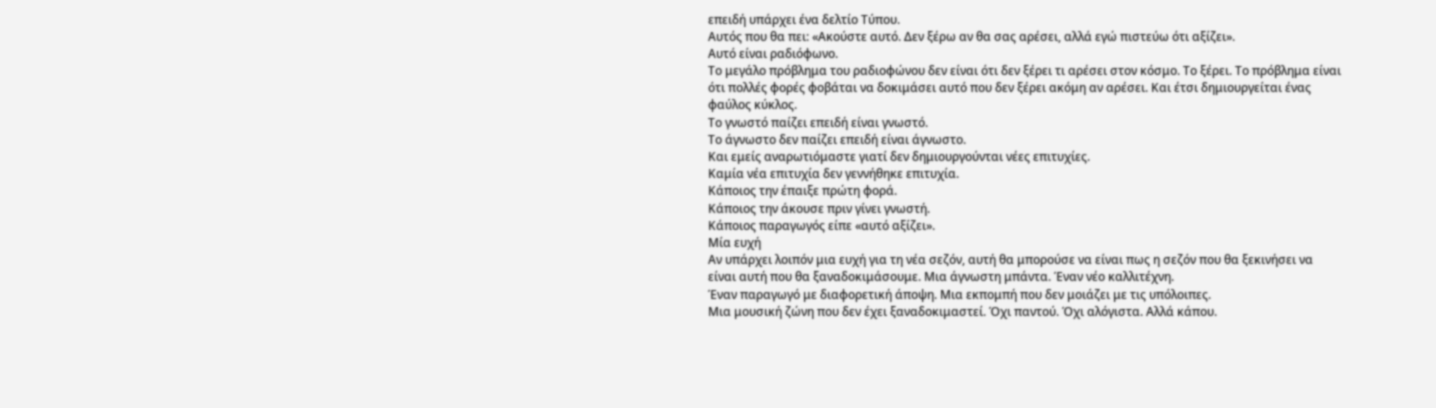επειδή υπάρχει ένα δελτίο Τύπου.
Αυτός που θα πει: «Ακούστε αυτό. Δεν ξέρω αν θα σας αρέσει, αλλά εγώ πιστεύω ότι αξίζει».
Αυτό είναι ραδιόφωνο.
Το μεγάλο πρόβλημα του ραδιοφώνου δεν είναι ότι δεν ξέρει τι αρέσει στον κόσμο. Το ξέρει. Το πρόβλημα είναι ότι πολλές φορές φοβάται να δοκιμάσει αυτό που δεν ξέρει ακόμη αν αρέσει. Και έτσι δημιουργείται ένας φαύλος κύκλος.
Το γνωστό παίζει επειδή είναι γνωστό.
Το άγνωστο δεν παίζει επειδή είναι άγνωστο.
Και εμείς αναρωτιόμαστε γιατί δεν δημιουργούνται νέες επιτυχίες.
Καμία νέα επιτυχία δεν γεννήθηκε επιτυχία.
Κάποιος την έπαιξε πρώτη φορά.
Κάποιος την άκουσε πριν γίνει γνωστή.
Κάποιος παραγωγός είπε «αυτό αξίζει».
Μία ευχή
Αν υπάρχει λοιπόν μια ευχή για τη νέα σεζόν, αυτή θα μπορούσε να είναι πως η σεζόν που θα ξεκινήσει να είναι αυτή που θα ξαναδοκιμάσουμε. Μια άγνωστη μπάντα. Έναν νέο καλλιτέχνη.
Έναν παραγωγό με διαφορετική άποψη. Μια εκπομπή που δεν μοιάζει με τις υπόλοιπες.
Μια μουσική ζώνη που δεν έχει ξαναδοκιμαστεί. Όχι παντού. Όχι αλόγιστα. Αλλά κάπου.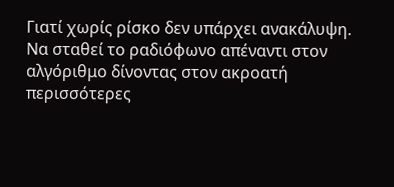Γιατί χωρίς ρίσκο δεν υπάρχει ανακάλυψη.
Να σταθεί το ραδιόφωνο απέναντι στον αλγόριθμο δίνοντας στον ακροατή περισσότερες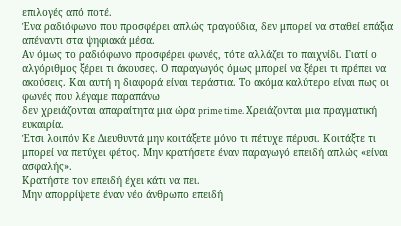επιλογές από ποτέ.
Ένα ραδιόφωνο που προσφέρει απλώς τραγούδια, δεν μπορεί να σταθεί επάξια απέναντι στα ψηφιακά μέσα.
Αν όμως το ραδιόφωνο προσφέρει φωνές, τότε αλλάζει το παιχνίδι. Γιατί ο αλγόριθμος ξέρει τι άκουσες. Ο παραγωγός όμως μπορεί να ξέρει τι πρέπει να ακούσεις. Και αυτή η διαφορά είναι τεράστια. Το ακόμα καλύτερο είναι πως οι φωνές που λέγαμε παραπάνω
δεν χρειάζονται απαραίτητα μια ώρα prime time. Χρειάζονται μια πραγματική ευκαιρία.
Έτσι λοιπόν Κε Διευθυντά μην κοιτάξετε μόνο τι πέτυχε πέρυσι. Κοιτάξτε τι μπορεί να πετύχει φέτος. Μην κρατήσετε έναν παραγωγό επειδή απλώς «είναι ασφαλής».
Κρατήστε τον επειδή έχει κάτι να πει.
Μην απορρίψετε έναν νέο άνθρωπο επειδή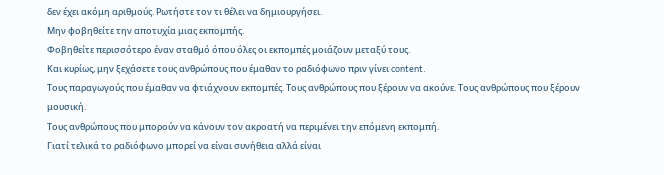δεν έχει ακόμη αριθμούς. Ρωτήστε τον τι θέλει να δημιουργήσει.
Μην φοβηθείτε την αποτυχία μιας εκπομπής.
Φοβηθείτε περισσότερο έναν σταθμό όπου όλες οι εκπομπές μοιάζουν μεταξύ τους.
Και κυρίως, μην ξεχάσετε τους ανθρώπους που έμαθαν το ραδιόφωνο πριν γίνει content.
Τους παραγωγούς που έμαθαν να φτιάχνουν εκπομπές. Τους ανθρώπους που ξέρουν να ακούνε. Τους ανθρώπους που ξέρουν μουσική.
Τους ανθρώπους που μπορούν να κάνουν τον ακροατή να περιμένει την επόμενη εκπομπή.
Γιατί τελικά το ραδιόφωνο μπορεί να είναι συνήθεια αλλά είναι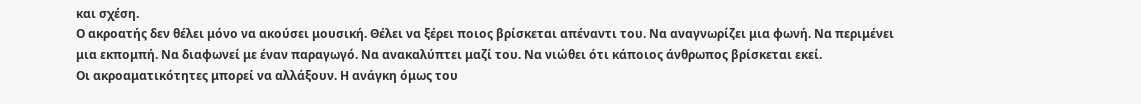και σχέση.
Ο ακροατής δεν θέλει μόνο να ακούσει μουσική. Θέλει να ξέρει ποιος βρίσκεται απέναντι του. Να αναγνωρίζει μια φωνή. Να περιμένει μια εκπομπή. Να διαφωνεί με έναν παραγωγό. Να ανακαλύπτει μαζί του. Να νιώθει ότι κάποιος άνθρωπος βρίσκεται εκεί.
Οι ακροαματικότητες μπορεί να αλλάξουν. Η ανάγκη όμως του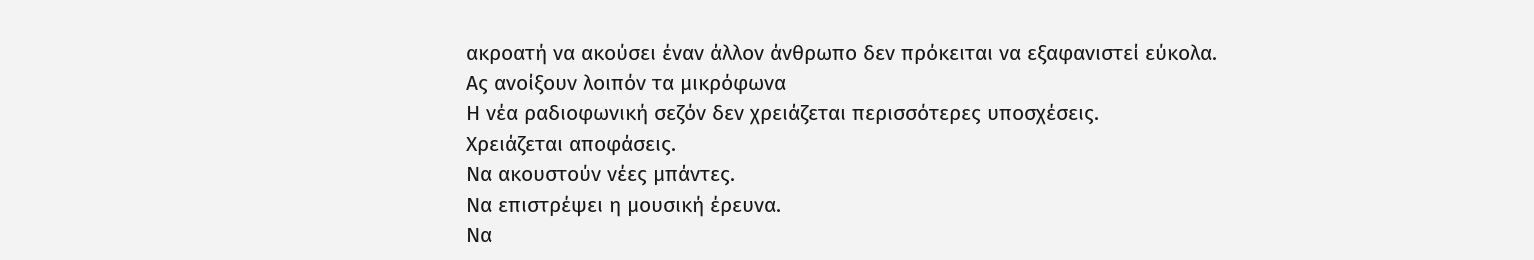ακροατή να ακούσει έναν άλλον άνθρωπο δεν πρόκειται να εξαφανιστεί εύκολα.
Ας ανοίξουν λοιπόν τα μικρόφωνα
Η νέα ραδιοφωνική σεζόν δεν χρειάζεται περισσότερες υποσχέσεις.
Χρειάζεται αποφάσεις.
Να ακουστούν νέες μπάντες.
Να επιστρέψει η μουσική έρευνα.
Να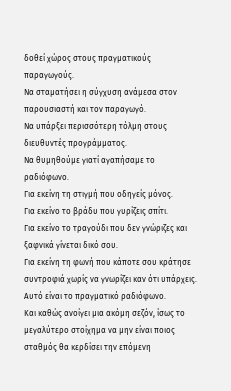δοθεί χώρος στους πραγματικούς παραγωγούς.
Να σταματήσει η σύγχυση ανάμεσα στον παρουσιαστή και τον παραγωγό.
Να υπάρξει περισσότερη τόλμη στους διευθυντές προγράμματος.
Να θυμηθούμε γιατί αγαπήσαμε το ραδιόφωνο.
Για εκείνη τη στιγμή που οδηγείς μόνος.
Για εκείνο το βράδυ που γυρίζεις σπίτι.
Για εκείνο το τραγούδι που δεν γνώριζες και ξαφνικά γίνεται δικό σου.
Για εκείνη τη φωνή που κάποτε σου κράτησε συντροφιά χωρίς να γνωρίζει καν ότι υπάρχεις.
Αυτό είναι το πραγματικό ραδιόφωνο.
Και καθώς ανοίγει μια ακόμη σεζόν, ίσως το μεγαλύτερο στοίχημα να μην είναι ποιος σταθμός θα κερδίσει την επόμενη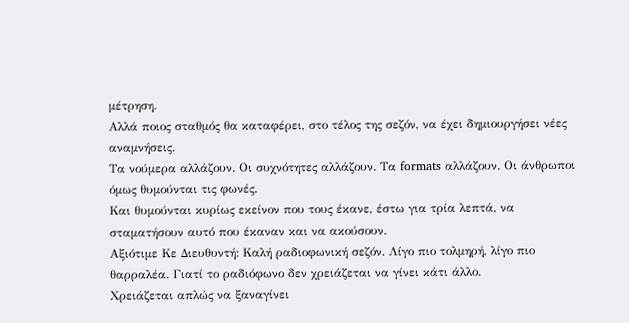μέτρηση.
Αλλά ποιος σταθμός θα καταφέρει, στο τέλος της σεζόν, να έχει δημιουργήσει νέες αναμνήσεις.
Τα νούμερα αλλάζουν. Οι συχνότητες αλλάζουν. Τα formats αλλάζουν. Οι άνθρωποι όμως θυμούνται τις φωνές.
Και θυμούνται κυρίως εκείνον που τους έκανε, έστω για τρία λεπτά, να σταματήσουν αυτό που έκαναν και να ακούσουν.
Αξιότιμε Κε Διευθυντή: Καλή ραδιοφωνική σεζόν. Λίγο πιο τολμηρή, λίγο πιο θαρραλέα. Γιατί το ραδιόφωνο δεν χρειάζεται να γίνει κάτι άλλο.
Χρειάζεται απλώς να ξαναγίνει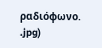ραδιόφωνο.
.jpg)